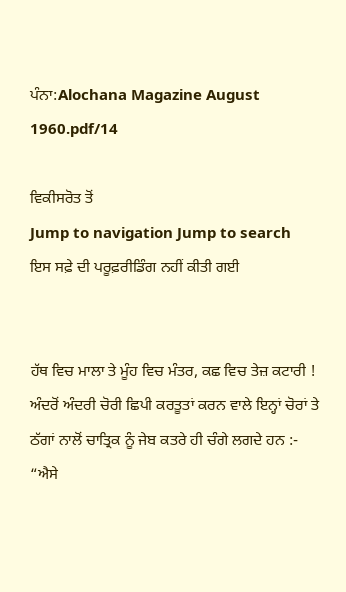ਪੰਨਾ:Alochana Magazine August 1960.pdf/14

ਵਿਕੀਸਰੋਤ ਤੋਂ
Jump to navigation Jump to search
ਇਸ ਸਫ਼ੇ ਦੀ ਪਰੂਫ਼ਰੀਡਿੰਗ ਨਹੀਂ ਕੀਤੀ ਗਈ


ਹੱਥ ਵਿਚ ਮਾਲਾ ਤੇ ਮੂੰਹ ਵਿਚ ਮੰਤਰ, ਕਛ ਵਿਚ ਤੇਜ਼ ਕਟਾਰੀ ! ਅੰਦਰੋਂ ਅੰਦਰੀ ਚੋਰੀ ਛਿਪੀ ਕਰਤੂਤਾਂ ਕਰਨ ਵਾਲੇ ਇਨ੍ਹਾਂ ਚੋਰਾਂ ਤੇ ਠੱਗਾਂ ਨਾਲੋਂ ਚਾਤ੍ਰਿਕ ਨੂੰ ਜੇਬ ਕਤਰੇ ਹੀ ਚੰਗੇ ਲਗਦੇ ਹਨ :- “ਐਸੇ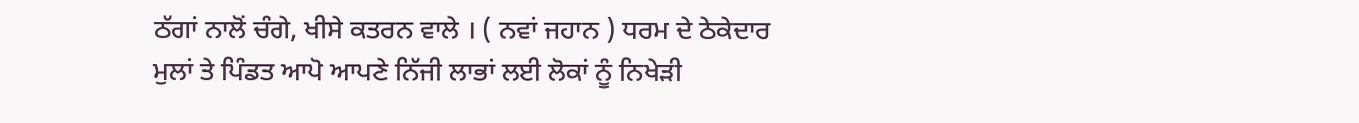ਠੱਗਾਂ ਨਾਲੋਂ ਚੰਗੇ, ਖੀਸੇ ਕਤਰਨ ਵਾਲੇ । ( ਨਵਾਂ ਜਹਾਨ ) ਧਰਮ ਦੇ ਠੇਕੇਦਾਰ ਮੁਲਾਂ ਤੇ ਪਿੰਡਤ ਆਪੋ ਆਪਣੇ ਨਿੱਜੀ ਲਾਭਾਂ ਲਈ ਲੋਕਾਂ ਨੂੰ ਨਿਖੇੜੀ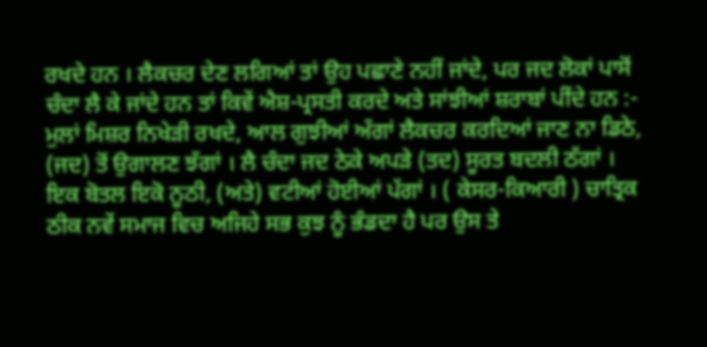ਰਖਦੇ ਹਨ । ਲੈਕਚਰ ਦੇਣ ਲਗਿਆਂ ਤਾਂ ਉਹ ਪਛਾਣੇ ਨਹੀਂ ਜਾਂਦੇ, ਪਰ ਜਦ ਲੋਕਾਂ ਪਾਸੋਂ ਚੰਦਾ ਲੈ ਕੇ ਜਾਂਦੇ ਹਨ ਤਾਂ ਕਿਵੇਂ ਐਸ਼-ਪ੍ਰਸਤੀ ਕਰਦੇ ਅਤੇ ਸਾਂਝੀਆਂ ਸ਼ਰਾਬਾਂ ਪੀਂਦੇ ਹਨ :- ਮੁਲਾਂ ਮਿਸ਼ਰ ਨਿਖੇੜੀ ਰਖਦੇ, ਆਲ ਗੁਝੀਆਂ ਅੱਗਾਂ ਲੈਕਚਰ ਕਰਦਿਆਂ ਜਾਣ ਨਾ ਡਿਠੇ, (ਜਦ) ਤੋਂ ਉਗਾਲਣ ਝੱਗਾਂ । ਲੈ ਚੰਦਾ ਜਦ ਠੇਕੇ ਅਪੜੇ (ਤਦ) ਸੂਰਤ ਬਦਲੀ ਠੱਗਾਂ । ਇਕ ਬੋਤਲ ਇਕੋ ਨੂਠੀ, (ਅਤੇ) ਵਟੀਆਂ ਹੋਈਆਂ ਪੱਗਾਂ । ( ਕੇਸਰ-ਕਿਆਰੀ ) ਚਾਤ੍ਰਿਕ ਠੀਕ ਨਵੇਂ ਸਮਾਜ ਵਿਚ ਅਜਿਹੇ ਸਭ ਕੁਝ ਨੂੰ ਭੰਡਦਾ ਹੈ ਪਰ ਉਸ ਤੇ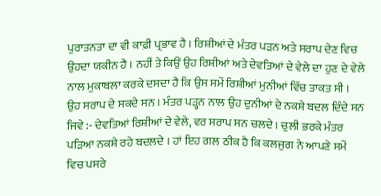ਪੁਰਾਤਨਤਾ ਦਾ ਵੀ ਕਾਫ਼ੀ ਪ੍ਰਭਾਵ ਹੈ । ਰਿਸ਼ੀਆਂ ਦੇ ਮੰਤਰ ਪੜਨ ਅਤੇ ਸਰਾਪ ਦੇਣ ਵਿਚ ਉਹਦਾ ਯਕੀਨ ਹੈ । ਨਹੀਂ ਤੇ ਕਿਉਂ ਉਹ ਰਿਸ਼ੀਆਂ ਅਤੇ ਦੇਵਤਿਆਂ ਦੇ ਵੇਲੇ ਦਾ ਹੁਣ ਦੇ ਵੇਲੇ ਨਾਲ ਮੁਕਾਬਲਾ ਕਰਕੇ ਦਸਦਾ ਹੈ ਕਿ ਉਸ ਸਮੇਂ ਰਿਸ਼ੀਆਂ ਮੁਨੀਆਂ ਵਿੱਚ ਤਾਕਤ ਸੀ । ਉਹ ਸਰਾਪ ਦੇ ਸਕਦੇ ਸਨ । ਮੰਤਰ ਪੜ੍ਹਨ ਨਾਲ ਉਹ ਦੁਨੀਆਂ ਦੇ ਨਕਸ਼ੇ ਬਦਲ ਦਿੰਦੇ ਸਨ ਜਿਵੇ :- ਦੇਵਤਿਆਂ ਰਿਸ਼ੀਆਂ ਦੇ ਵੇਲੇ, ਵਰ ਸਰਾਪ ਸਨ ਚਲਦੇ । ਚੁਲੀ ਭਰਕੇ ਮੰਤਰ ਪੜਿਆ ਨਕਸ਼ੇ ਰਹੇ ਬਦਲਦੇ । ਹਾਂ ਇਹ ਗਲ ਠੀਕ ਹੈ ਕਿ ਕਲਜੁਗ ਨੇ ਆਪਣੇ ਸਮੇਂ ਵਿਚ ਪਸਰੇ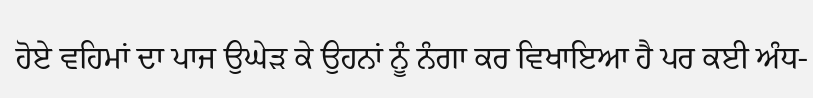ਹੋਏ ਵਹਿਮਾਂ ਦਾ ਪਾਜ ਉਘੇੜ ਕੇ ਉਹਨਾਂ ਨੂੰ ਨੰਗਾ ਕਰ ਵਿਖਾਇਆ ਹੈ ਪਰ ਕਈ ਅੰਧ-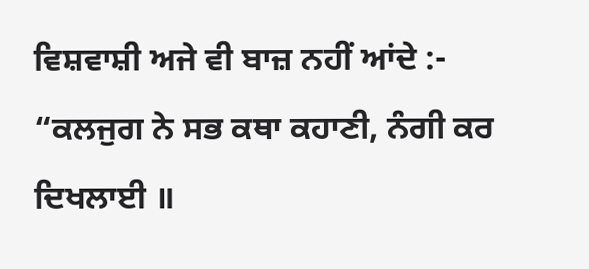ਵਿਸ਼ਵਾਸ਼ੀ ਅਜੇ ਵੀ ਬਾਜ਼ ਨਹੀਂ ਆਂਦੇ :- “ਕਲਜੁਗ ਨੇ ਸਭ ਕਥਾ ਕਹਾਣੀ, ਨੰਗੀ ਕਰ ਦਿਖਲਾਈ ॥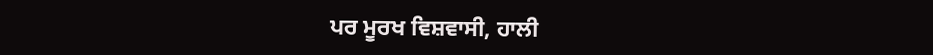ਪਰ ਮੂਰਖ ਵਿਸ਼ਵਾਸੀ, ਹਾਲੀ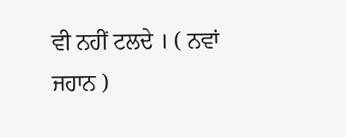ਵੀ ਨਹੀਂ ਟਲਦੇ । ( ਨਵਾਂ ਜਹਾਨ )